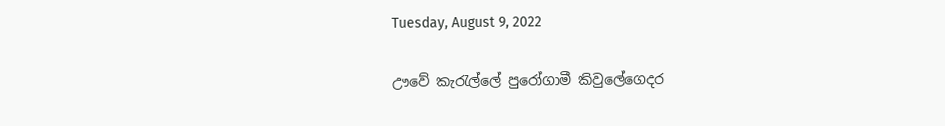Tuesday, August 9, 2022

ඌවේ කැරැල්ලේ පුරෝගාමී කිවුලේගෙදර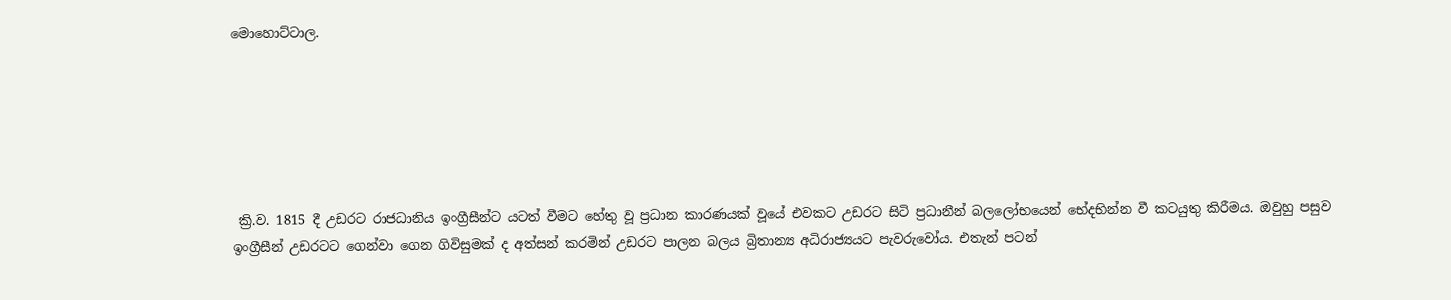මොහොට්‌ටාල.






 ක්‍රි.ව. 1815 දී උඩරට රාජධානිය ඉංග්‍රීසීන්ට යටත් වීමට හේතු වූ ප්‍රධාන කාරණයක්‌ වූයේ එවකට උඩරට සිටි ප්‍රධානීන් බලලෝභයෙන් භේදභින්න වී කටයුතු කිරීමය. ඔවුහු පසුව ඉංග්‍රීසීන් උඩරටට ගෙන්වා ගෙන ගිවිසුමක්‌ ද අත්සන් කරමින් උඩරට පාලන බලය බ්‍රිතාන්‍ය අධිරාජ්‍යයට පැවරුවෝය. එතැන් පටන්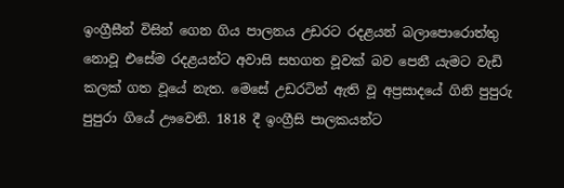ඉංග්‍රීසීන් විසින් ගෙන ගිය පාලනය උඩරට රදළයන් බලාපොරොත්තු නොවූ එසේම රදළයන්ට අවාසි සහගත වූවක්‌ බව පෙනී යැමට වැඩි කලක්‌ ගත වූයේ නැත. මෙසේ උඩරටින් ඇති වූ අප්‍රසාදයේ ගිනි පුපුරු පුපුරා ගියේ ඌවෙනි. 1818 දී ඉංග්‍රීසි පාලකයන්ට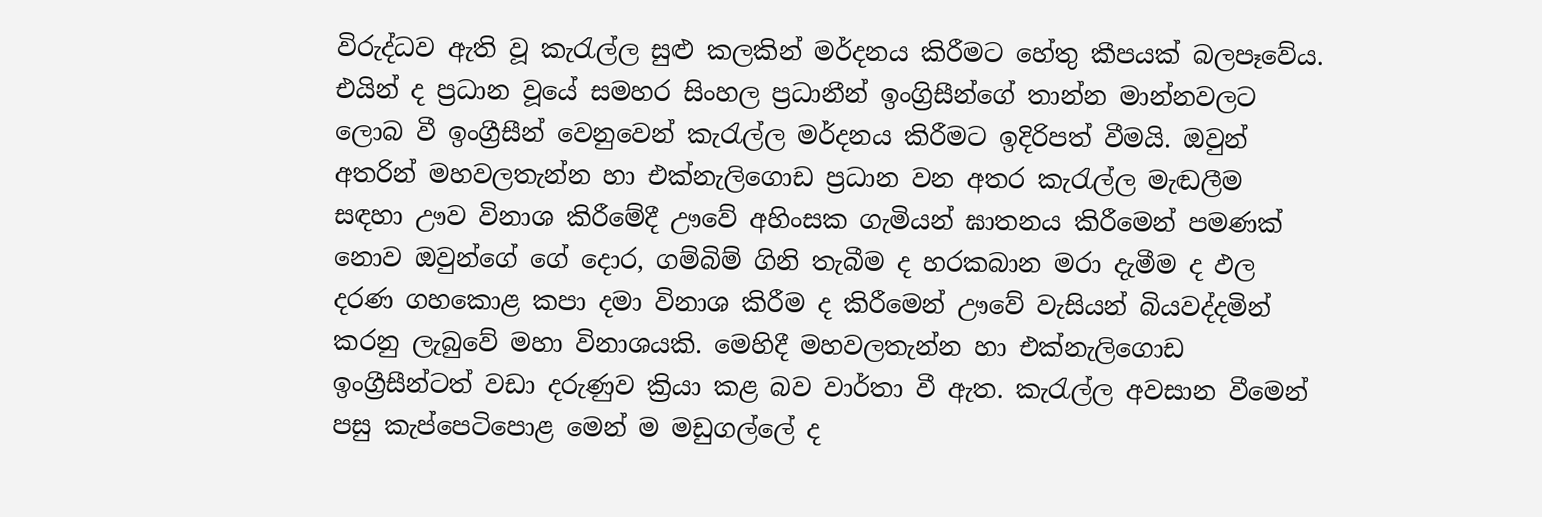විරුද්ධව ඇති වූ කැරැල්ල සුළු කලකින් මර්දනය කිරීමට හේතු කීපයක්‌ බලපෑවේය. එයින් ද ප්‍රධාන වූයේ සමහර සිංහල ප්‍රධානීන් ඉංග්‍රිසීන්ගේ තාන්න මාන්නවලට ලොබ වී ඉංග්‍රීසීන් වෙනුවෙන් කැරැල්ල මර්දනය කිරීමට ඉදිරිපත් වීමයි. ඔවුන් අතරින් මහවලතැන්න හා එක්‌නැලිගොඩ ප්‍රධාන වන අතර කැරැල්ල මැඬලීම සඳහා ඌව විනාශ කිරීමේදී ඌවේ අහිංසක ගැමියන් ඝාතනය කිරීමෙන් පමණක්‌ නොව ඔවුන්ගේ ගේ දොර, ගම්බිම් ගිනි තැබීම ද හරකබාන මරා දැමීම ද ඵල දරණ ගහකොළ කපා දමා විනාශ කිරීම ද කිරීමෙන් ඌවේ වැසියන් බියවද්දමින් කරනු ලැබුවේ මහා විනාශයකි. මෙහිදී මහවලතැන්න හා එක්‌නැලිගොඩ ඉංග්‍රීසීන්ටත් වඩා දරුණුව ක්‍රියා කළ බව වාර්තා වී ඇත. කැරැල්ල අවසාන වීමෙන් පසු කැප්පෙටිපොළ මෙන් ම මඩුගල්ලේ ද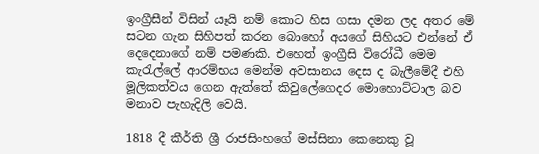ඉංග්‍රීසීන් විසින් යෑයි නම් කොට හිස ගසා දමන ලද අතර මේ සටන ගැන සිහිපත් කරන බොහෝ අයගේ සිහියට එන්නේ ඒ දෙදෙනාගේ නම් පමණකි. එහෙත් ඉංග්‍රීසි විරෝධී මෙම කැරැල්ලේ ආරම්භය මෙන්ම අවසානය දෙස ද බැලීමේදී එහි මූලිකත්වය ගෙන ඇත්තේ කිවුලේගෙදර මොහොට්‌ටාල බව මනාව පැහැදිලි වෙයි.

1818 දී කීර්ති ශ්‍රී රාජසිංහගේ මස්‌සිනා කෙනෙකු වූ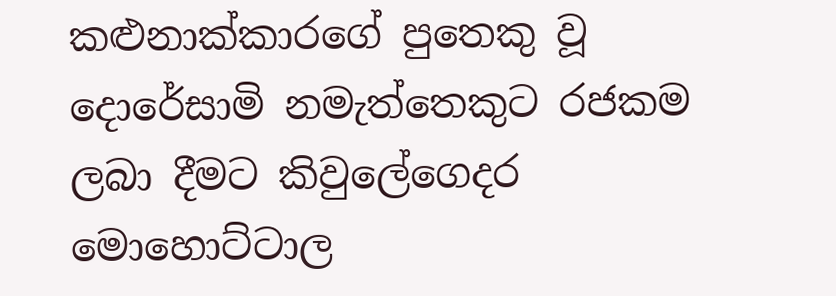කළුනාක්‌කාරගේ පුතෙකු වූ දොරේසාමි නමැත්තෙකුට රජකම ලබා දීමට කිවුලේගෙදර මොහොට්‌ටාල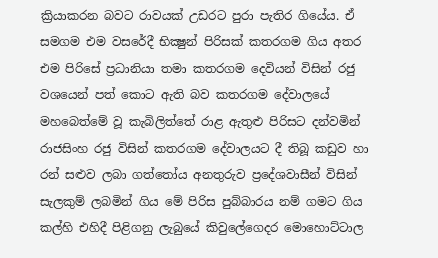ක්‍රියාකරන බවට රාවයක්‌ උඩරට පුරා පැතිර ගියේය. ඒ සමගම එම වසරේදී භික්‍ෂුන් පිරිසක්‌ කතරගම ගිය අතර එම පිරිසේ ප්‍රධානියා තමා කතරගම දෙවියන් විසින් රජු වශයෙන් පත් කොට ඇති බව කතරගම දේවාලයේ මහබෙත්මේ වූ කැබිලිත්තේ රාළ ඇතුළු පිරිසට දන්වමින් රාජසිංහ රජු විසින් කතරගම දේවාලයට දී තිබූ කඩුව හා රන් සළුව ලබා ගත්තෝය අනතුරුව ප්‍රදේශවාසීන් විසින් සැලකුම් ලබමින් ගිය මේ පිරිස පුබ්බාරය නම් ගමට ගිය කල්හි එහිදී පිළිගනු ලැබුයේ කිවුලේගෙදර මොහොට්‌ටාල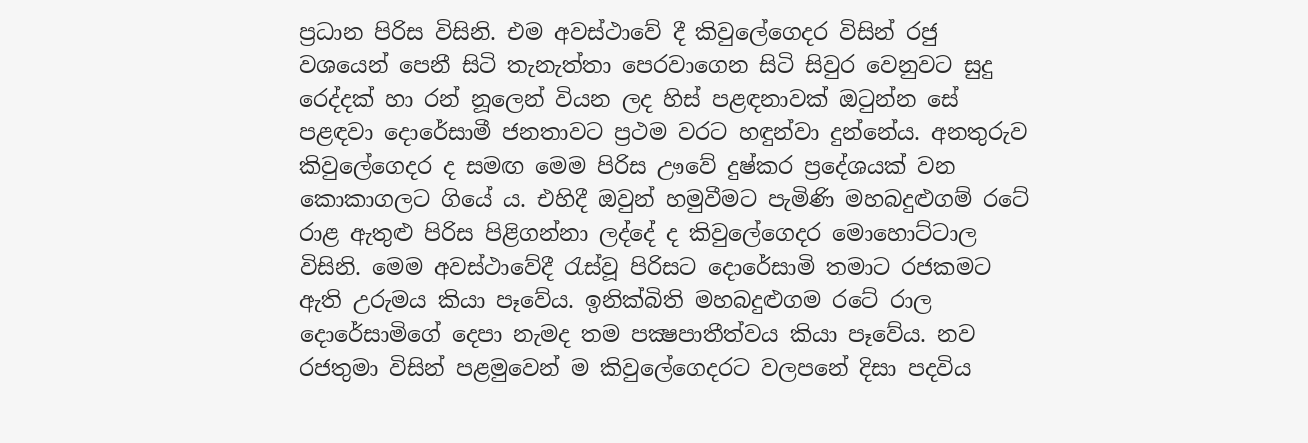ප්‍රධාන පිරිස විසිනි. එම අවස්‌ථාවේ දී කිවුලේගෙදර විසින් රජු වශයෙන් පෙනී සිටි තැනැත්තා පෙරවාගෙන සිටි සිවුර වෙනුවට සුදු රෙද්දක්‌ හා රන් නූලෙන් වියන ලද හිස්‌ පළඳනාවක්‌ ඔටුන්න සේ පළඳවා දොරේසාමී ජනතාවට ප්‍රථම වරට හඳුන්වා දුන්නේය. අනතුරුව කිවුලේගෙදර ද සමඟ මෙම පිරිස ඌවේ දුෂ්කර ප්‍රදේශයක්‌ වන කොකාගලට ගියේ ය. එහිදී ඔවුන් හමුවීමට පැමිණි මහබදුළුගම් රටේ රාළ ඇතුළු පිරිස පිළිගන්නා ලද්දේ ද කිවුලේගෙදර මොහොට්‌ටාල විසිනි. මෙම අවස්‌ථාවේදී රැස්‌වූ පිරිසට දොරේසාමි තමාට රජකමට ඇති උරුමය කියා පෑවේය. ඉනික්‌බිති මහබදුළුගම රටේ රාල දොරේසාමිගේ දෙපා නැමද තම පක්‍ෂපාතීත්වය කියා පෑවේය. නව රජතුමා විසින් පළමුවෙන් ම කිවුලේගෙදරට වලපනේ දිසා පදවිය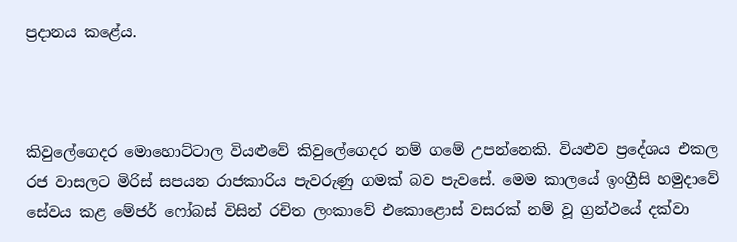ප්‍රදානය කළේය.



කිවුලේගෙදර මොහොට්‌ටාල වියළුවේ කිවුලේගෙදර නම් ගමේ උපන්නෙකි. වියළුව ප්‍රදේශය එකල රජ වාසලට මිරිස්‌ සපයන රාජකාරිය පැවරුණු ගමක්‌ බව පැවසේ. මෙම කාලයේ ඉංග්‍රීසි හමුදාවේ සේවය කළ මේජර් ෆෝබස්‌ විසින් රචිත ලංකාවේ එකොළොස්‌ වසරක්‌ නම් වූ ග්‍රන්ථයේ දක්‌වා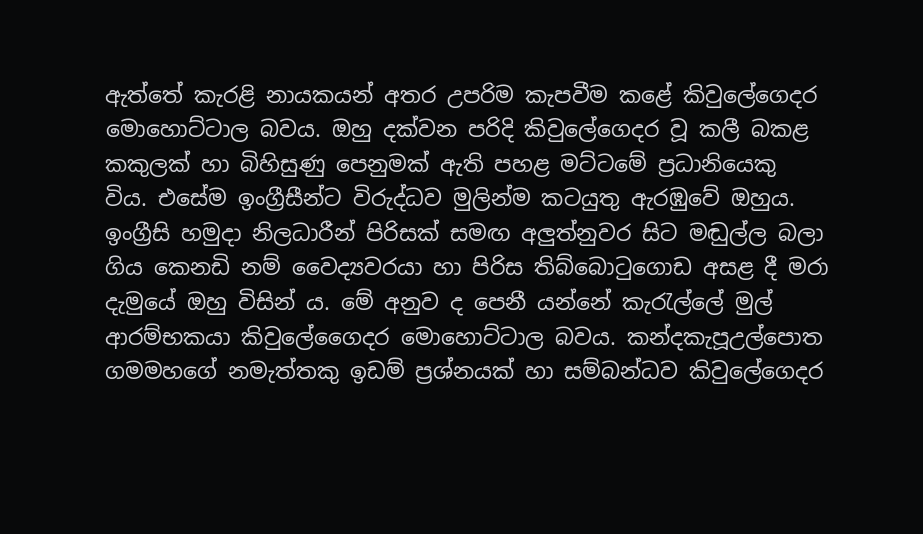ඇත්තේ කැරළි නායකයන් අතර උපරිම කැපවීම කළේ කිවුලේගෙදර මොහොට්‌ටාල බවය. ඔහු දක්‌වන පරිදි කිවුලේගෙදර වූ කලී බකළ කකුලක්‌ හා බිහිසුණු පෙනුමක්‌ ඇති පහළ මට්‌ටමේ ප්‍රධානියෙකු විය. එසේම ඉංග්‍රීසීන්ට විරුද්ධව මුලින්ම කටයුතු ඇරඹුවේ ඔහුය. ඉංග්‍රීසි හමුදා නිලධාරීන් පිරිසක්‌ සමඟ අලුත්නුවර සිට මඬුල්ල බලා ගිය කෙනඩි නම් වෛද්‍යවරයා හා පිරිස තිබ්බොටුගොඩ අසළ දී මරා දැමුයේ ඔහු විසින් ය. මේ අනුව ද පෙනී යන්නේ කැරැල්ලේ මුල් ආරම්භකයා කිවුලේගෛදර මොහොට්‌ටාල බවය. කන්දකැපූඋල්පොත ගමමහගේ නමැත්තකු ඉඩම් ප්‍රශ්නයක්‌ හා සම්බන්ධව කිවුලේගෙදර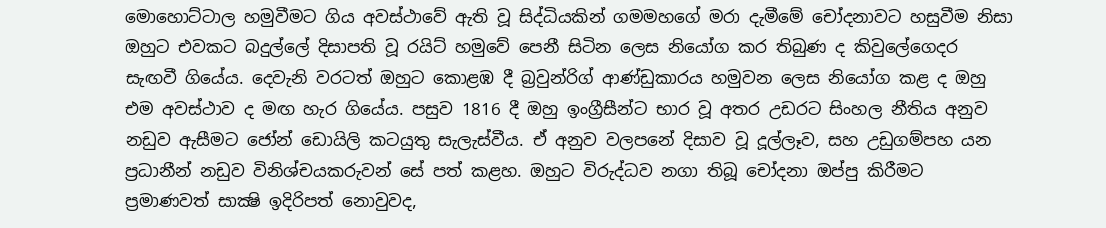මොහොට්‌ටාල හමුවීමට ගිය අවස්‌ථාවේ ඇති වූ සිද්ධියකින් ගමමහගේ මරා දැමීමේ චෝදනාවට හසුවීම නිසා ඔහුට එවකට බදුල්ලේ දිසාපති වූ රයිට්‌ හමුවේ පෙනී සිටින ලෙස නියෝග කර තිබුණ ද කිවුලේගෙදර සැඟවී ගියේය. දෙවැනි වරටත් ඔහුට කොළඹ දී බ්‍රවුන්රිග් ආණ්‌ඩුකාරය හමුවන ලෙස නියෝග කළ ද ඔහු එම අවස්‌ථාව ද මඟ හැර ගියේය. පසුව 1816 දී ඔහු ඉංග්‍රීසීන්ට භාර වූ අතර උඩරට සිංහල නීතිය අනුව නඩුව ඇසීමට ජෝන් ඩොයිලි කටයුතු සැලැස්‌වීය. ඒ අනුව වලපනේ දිසාව වූ දූල්ලෑව, සහ උඩුගම්පහ යන ප්‍රධානීන් නඩුව විනිශ්චයකරුවන් සේ පත් කළහ. ඔහුට විරුද්ධව නගා තිබූ චෝදනා ඔප්පු කිරීමට ප්‍රමාණවත් සාක්‍ෂි ඉදිරිපත් නොවුවද,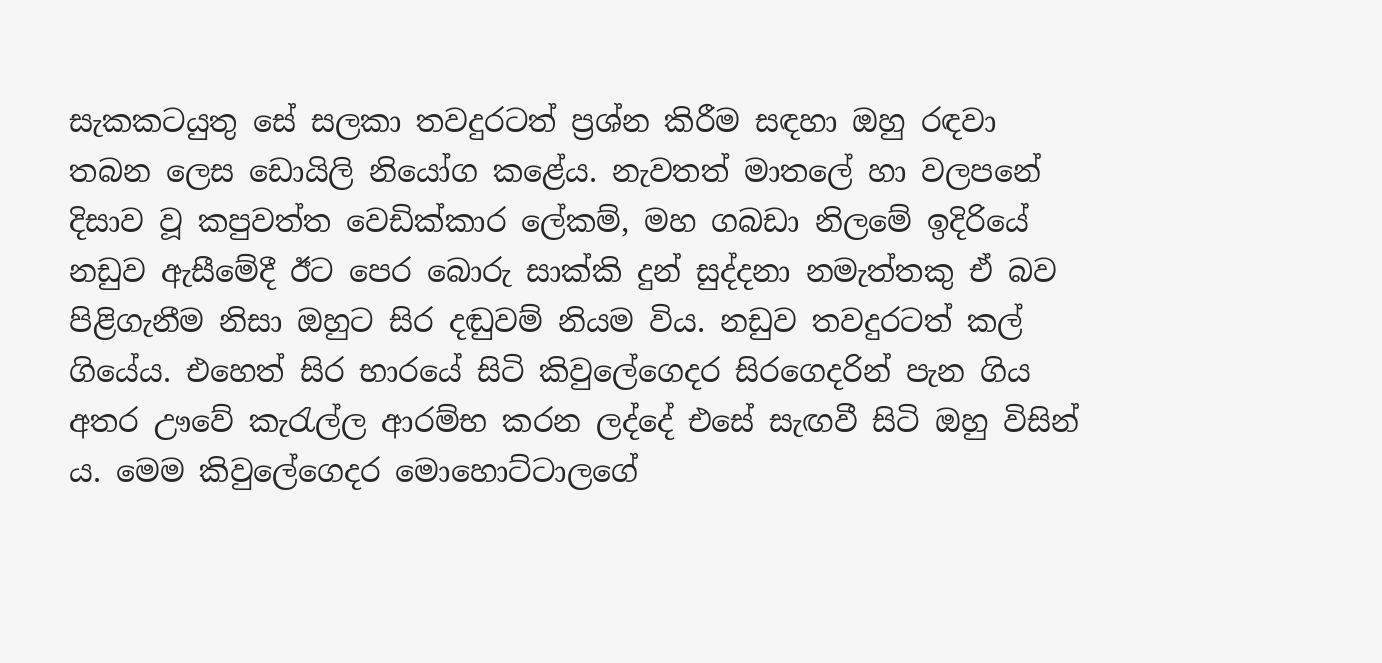සැකකටයුතු සේ සලකා තවදුරටත් ප්‍රශ්න කිරීම සඳහා ඔහු රඳවා තබන ලෙස ඩොයිලි නියෝග කළේය. නැවතත් මාතලේ හා වලපනේ දිසාව වූ කපුවත්ත වෙඩික්‌කාර ලේකම්, මහ ගබඩා නිලමේ ඉදිරියේ නඩුව ඇසීමේදී ඊට පෙර බොරු සාක්‌කි දුන් සුද්දනා නමැත්තකු ඒ බව පිළිගැනීම නිසා ඔහුට සිර දඬුවම් නියම විය. නඩුව තවදුරටත් කල් ගියේය. එහෙත් සිර භාරයේ සිටි කිවුලේගෙදර සිරගෙදරින් පැන ගිය අතර ඌවේ කැරැල්ල ආරම්භ කරන ලද්දේ එසේ සැඟවී සිටි ඔහු විසින් ය. මෙම කිවුලේගෙදර මොහොට්‌ටාලගේ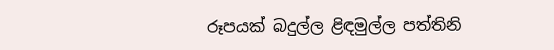රූපයක්‌ බදුල්ල ළිඳමුල්ල පත්තිනි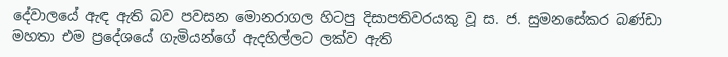දේවාලයේ ඇඳ ඇති බව පවසන මොනරාගල හිටපු දිසාපතිවරයකු වූ ස. ජ. සුමනසේකර බණ්‌ඩා මහතා එම ප්‍රදේශයේ ගැමියන්ගේ ඇදහිල්ලට ලක්‌ව ඇති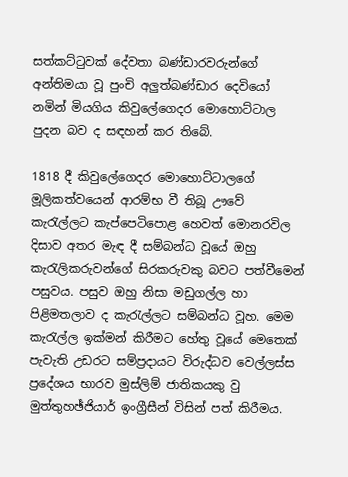සත්කට්‌ටුවක්‌ දේවතා බණ්‌ඩාරවරුන්ගේ අන්තිමයා වූ පුංචි අලුත්බණ්‌ඩාර දෙවියෝ නමින් මියගිය කිවුලේගෙදර මොහොට්‌ටාල පුදන බව ද සඳහන් කර තිබේ.

1818 දී කිවුලේගෙදර මොහොට්‌ටාලගේ මූලිකත්වයෙන් ආරම්භ වී තිබූ ඌවේ කැරැල්ලට කැප්පෙටිපොළ හෙවත් මොනරවිල දිසාව අතර මැඳ දී සම්බන්ධ වූයේ ඔහු කැරැලිකරුවන්ගේ සිරකරුවකු බවට පත්වීමෙන් පසුවය. පසුව ඔහු නිසා මඩුගල්ල හා පිළිමතලාව ද කැරැල්ලට සම්බන්ධ වූහ. මෙම කැරැල්ල ඉක්‌මන් කිරීමට හේතු වූයේ මෙතෙක්‌ පැවැති උඩරට සම්ප්‍රදායට විරුද්ධව වෙල්ලස්‌ස ප්‍රදේශය භාරව මුස්‌ලිම් ජාතිකයකු වු මුත්තුහඡ්ජියාර් ඉංග්‍රීසීන් විසින් පත් කිරීමය.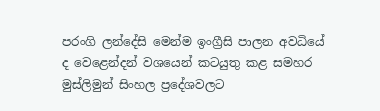පරංගි ලන්දේසි මෙන්ම ඉංග්‍රීසි පාලන අවධියේ ද වෙළෙන්දන් වශයෙන් කටයුතු කළ සමහර මුස්‌ලිමුන් සිංහල ප්‍රදේශවලට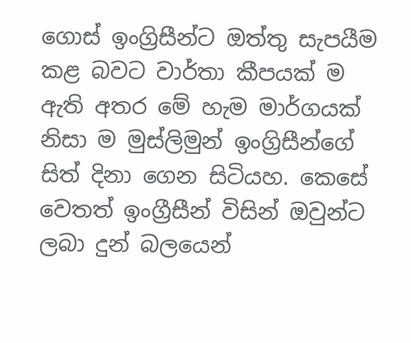ගොස්‌ ඉංග්‍රිසීන්ට ඔත්තු සැපයීම කළ බවට වාර්තා කීපයක්‌ ම ඇති අතර මේ හැම මාර්ගයක්‌ නිසා ම මුස්‌ලිමුන් ඉංග්‍රිසීන්ගේ සිත් දිනා ගෙන සිටියහ. කෙසේ වෙතත් ඉංග්‍රීසීන් විසින් ඔවුන්ට ලබා දුන් බලයෙන්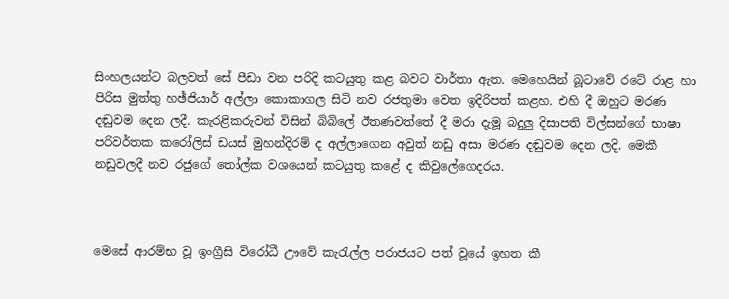සිංහලයන්ට බලවත් සේ පීඩා වන පරිදි කටයුතු කළ බවට වාර්තා ඇත. මෙහෙයින් බූටාවේ රටේ රාළ හා පිරිස මුත්තු හඡ්ජියාර් අල්ලා කොකාගල සිටි නව රජතුමා වෙත ඉදිරිපත් කළහ. එහි දී ඔහුට මරණ දඬුවම දෙන ලදී. කැරළිකරුවන් විසින් බිබිලේ ඊතණවත්තේ දී මරා දැමූ බදුලු දිසාපති විල්සන්ගේ භාෂා පරිවර්තක කරෝලිස්‌ ඩයස්‌ මුහන්දිරම් ද අල්ලාගෙන අවුත් නඩු අසා මරණ දඬුවම දෙන ලදි. මෙකී නඩුවලදී නව රජුගේ තෝල්ක වශයෙන් කටයුතු කළේ ද කිවුලේගෙදරය.



මෙසේ ආරම්භ වූ ඉංග්‍රීසි විරෝධී ඌවේ කැරැල්ල පරාජයට පත් වූයේ ඉහත කී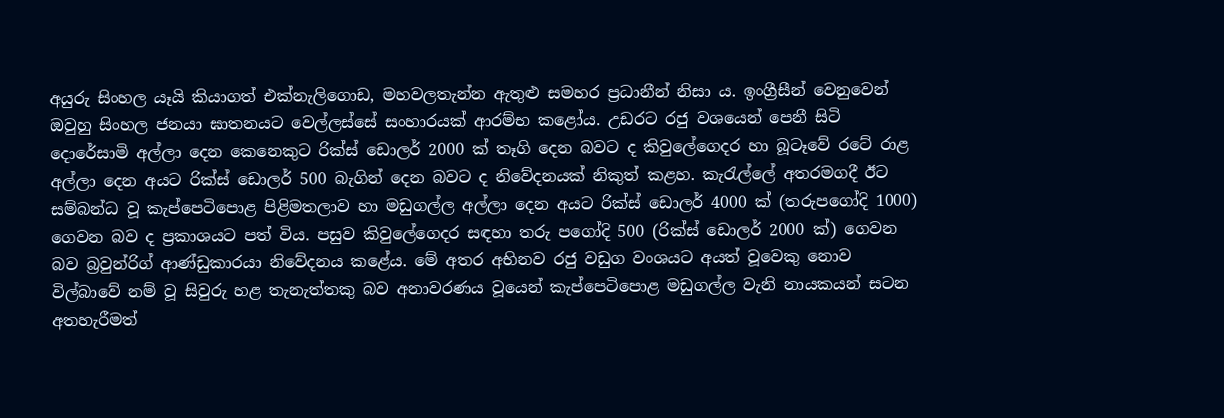අයුරු සිංහල යෑයි කියාගත් එක්‌නැලිගොඩ, මහවලතැන්න ඇතුළු සමහර ප්‍රධානීන් නිසා ය. ඉංග්‍රීසීන් වෙනුවෙන් ඔවුහු සිංහල ජනයා ඝාතනයට වෙල්ලස්‌සේ සංහාරයක්‌ ආරම්භ කළෝය. උඩරට රජු වශයෙන් පෙනී සිටි දොරේසාමි අල්ලා දෙන කෙනෙකුට රික්‌ස්‌ ඩොලර් 2000 ක්‌ තෑගි දෙන බවට ද කිවුලේගෙදර හා බූටෑවේ රටේ රාළ අල්ලා දෙන අයට රික්‌ස්‌ ඩොලර් 500 බැගින් දෙන බවට ද නිවේදනයක්‌ නිකුත් කළහ. කැරැල්ලේ අතරමගදී ඊට සම්බන්ධ වූ කැප්පෙටිපොළ පිළිමතලාව හා මඩුගල්ල අල්ලා දෙන අයට රික්‌ස්‌ ඩොලර් 4000 ක්‌ (තරුපගෝදි 1000) ගෙවන බව ද ප්‍රකාශයට පත් විය. පසුව කිවුලේගෙදර සඳහා තරු පගෝදි 500 (රික්‌ස්‌ ඩොලර් 2000 ක්‌) ගෙවන බව බ්‍රවුන්රිග් ආණ්‌ඩුකාරයා නිවේදනය කළේය. මේ අතර අභිනව රජු වඩුග වංශයට අයත් වූවෙකු නොව විල්බාවේ නම් වූ සිවුරු හළ තැනැත්තකු බව අනාවරණය වූයෙන් කැප්පෙටිපොළ මඩුගල්ල වැනි නායකයන් සටන අතහැරීමත්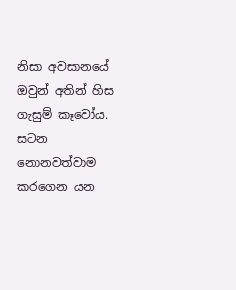නිසා අවසානයේ ඔවුන් අතින් හිස ගැසුම් කෑවෝය. සටන නොනවත්වාම කරගෙන යන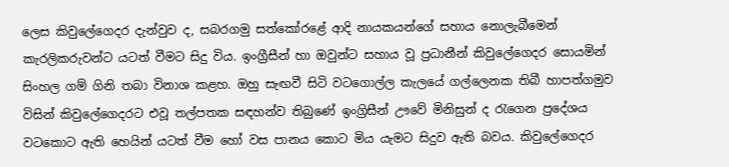ලෙස කිවුලේගෙදර දැන්වුව ද, සබරගමු සත්කෝරළේ ආදි නායකයන්ගේ සහාය නොලැබීමෙන් කැරලිකරුවන්ට යටත් වීමට සිදු විය. ඉංග්‍රීසීන් හා ඔවුන්ට සහාය වූ ප්‍රධානීන් කිවුලේගෙදර සොයමින් සිංහල ගම් ගිනි තබා විනාශ කළහ. ඔහු සැඟවී සිටි වටගොල්ල කැලයේ ගල්ලෙනක තිබී හාපත්ගමුව විසින් කිවුලේගෙදරට එවූ තල්පතක සඳහන්ව තිබුණේ ඉංග්‍රිසීන් ඌවේ මිනිසුන් ද රැගෙන ප්‍රදේශය වටකොට ඇති හෙයින් යටත් වීම හෝ වස පානය කොට මිය යැමට සිදුව ඇති බවය. කිවුලේගෙදර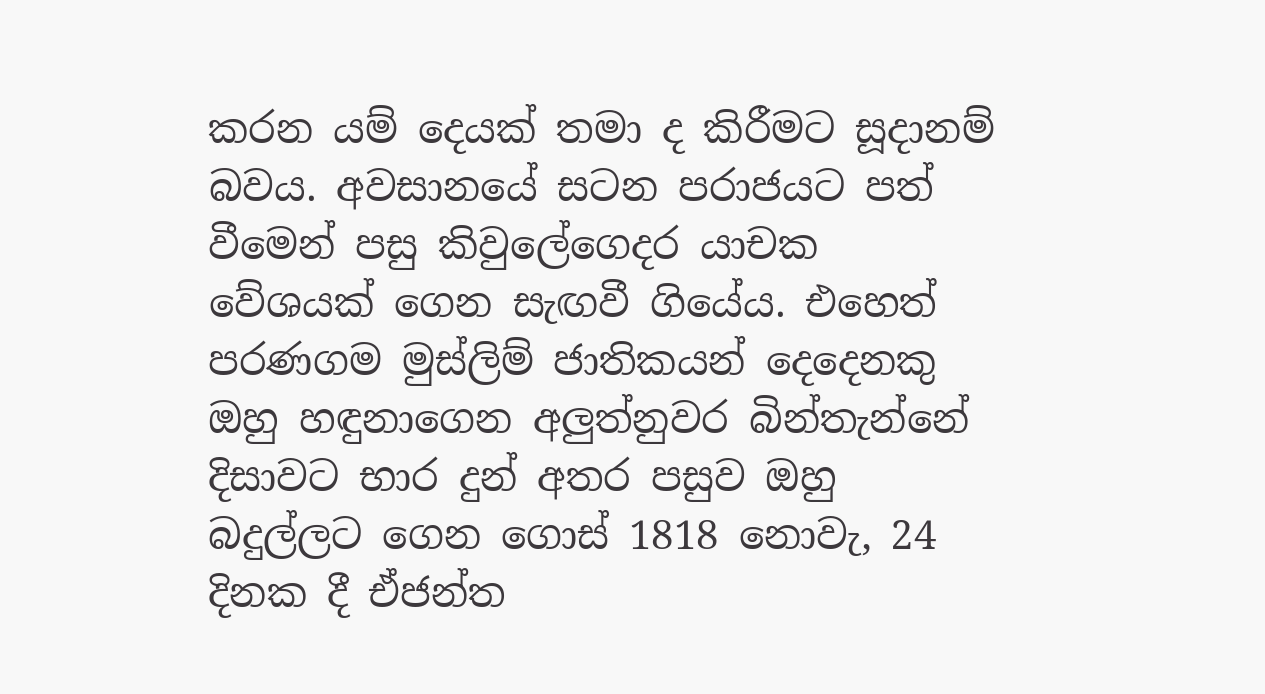කරන යම් දෙයක්‌ තමා ද කිරීමට සූදානම් බවය. අවසානයේ සටන පරාජයට පත් වීමෙන් පසු කිවුලේගෙදර යාචක වේශයක්‌ ගෙන සැඟවී ගියේය. එහෙත් පරණගම මුස්‌ලිම් ජාතිකයන් දෙදෙනකු ඔහු හඳුනාගෙන අලුත්නුවර බින්තැන්නේ දිසාවට භාර දුන් අතර පසුව ඔහු බදුල්ලට ගෙන ගොස්‌ 1818 නොවැ, 24 දිනක දී ඒජන්ත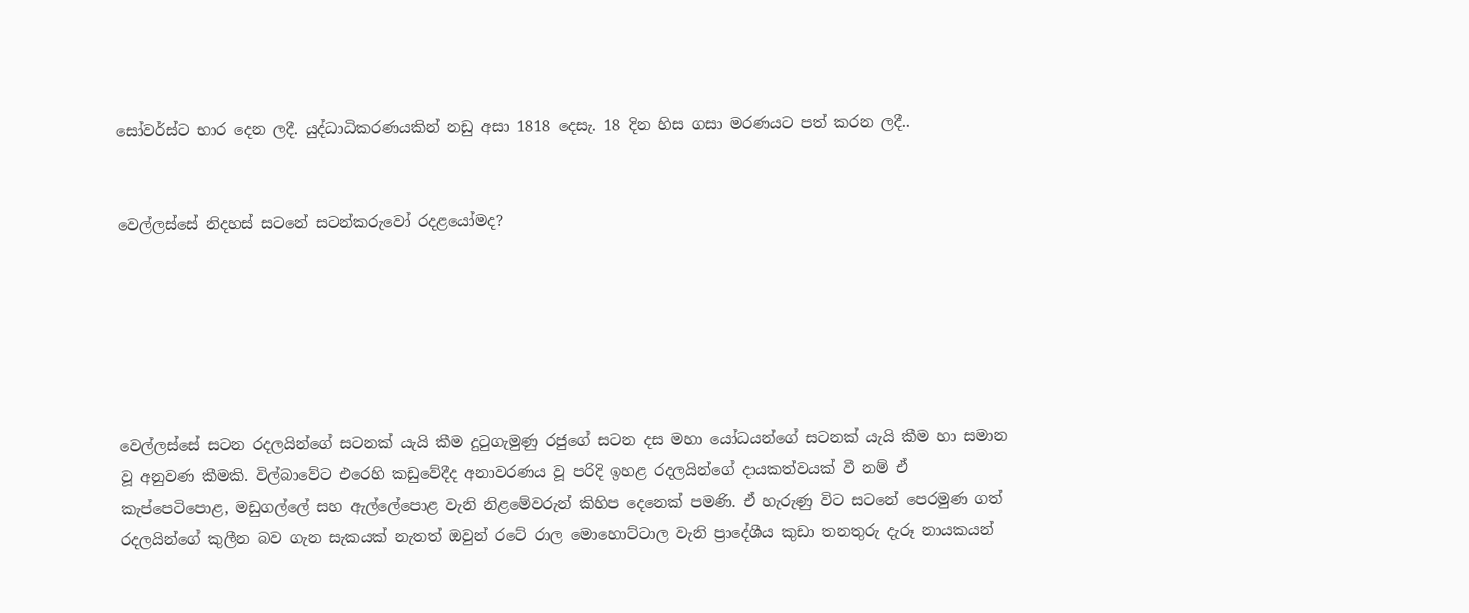සෝවර්ස්‌ට භාර දෙන ලදී. යුද්ධාධිකරණයකින් නඩු අසා 1818 දෙසැ. 18 දින හිස ගසා මරණයට පත් කරන ලදී..


වෙල්ලස්සේ නිදහස් සටනේ සටන්කරුවෝ රදළයෝමද?






වෙල්ලස්සේ සටන රදලයින්ගේ සටනක් යැයි කීම දුටුගැමුණු රජුගේ සටන දස මහා යෝධයන්ගේ සටනක් යැයි කීම හා සමාන වූ අනුවණ කීමකි. විල්බාවේට එරෙහි කඩුවේදීද අනාවරණය වූ පරිදි ඉහළ රදලයින්ගේ දායකත්වයක් වී නම් ඒ කැප්පෙටිපොළ, මඩුගල්ලේ සහ ඇල්ලේපොළ වැනි නිළමේවරුන් කිහිප දෙනෙක් පමණි. ඒ හැරුණු විට සටනේ පෙරමුණ ගත් රදලයින්ගේ කුලීන බව ගැන සැකයක් නැතත් ඔවුන් රටේ රාල මොහොට්ටාල වැනි ප්‍රාදේශීය කුඩා තනතුරු දැරූ නායකයන්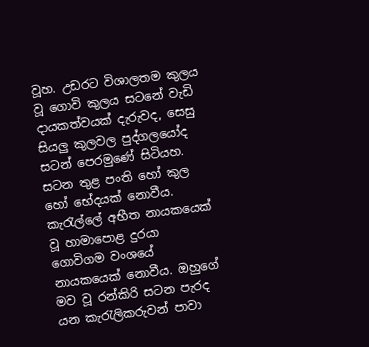වූහ. උඩරට විශාලතම කුලය වූ ගොවි කුලය සටනේ වැඩි දායකත්වයක් දැරුවද, සෙසු සියලු කුලවල පුද්ගලයෝද සටන් පෙරමුණේ සිටියහ. සටන තුළ පංති හෝ කුල හෝ භේදයක් නොවීය. කැරැල්ලේ අභීත නායකයෙක් වූ හාමාපොළ දුරයා ගොවිගම වංශයේ නායකයෙක් නොවීය. ඔහුගේ මව වූ රන්කිරි සටන පැරද යන කැරැලිකරුවන් පාවා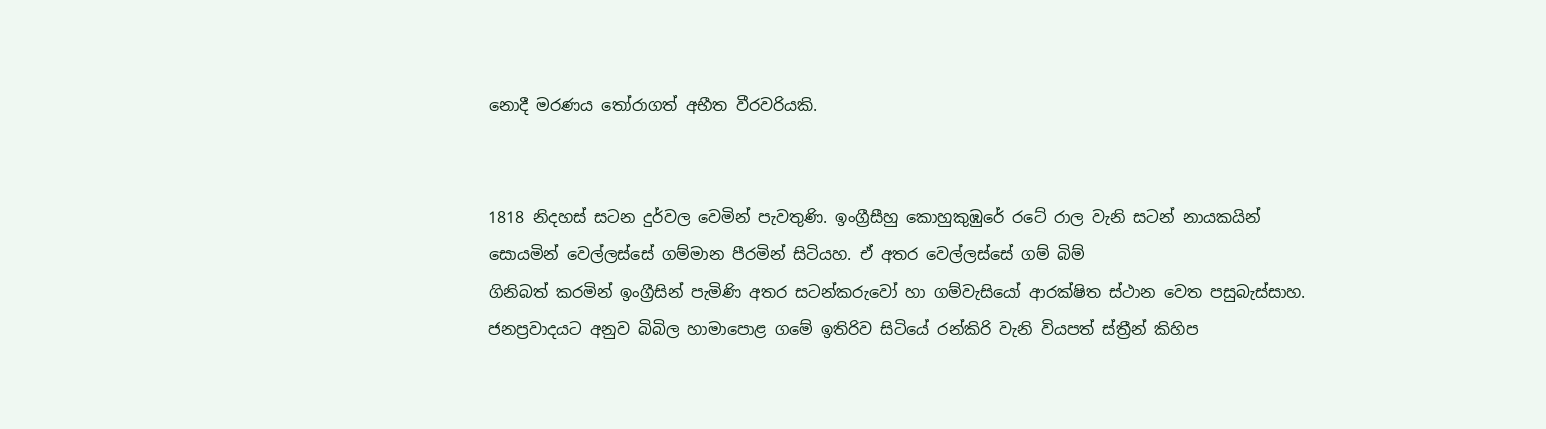නොදී මරණය තෝරාගත් අභීත වීරවරියකි.


1818 නිදහස් සටන දුර්වල වෙමින් පැවතුණි. ඉංග්‍රීසීහු කොහුකුඹුරේ රටේ රාල වැනි සටන් නායකයින් සොයමින් වෙල්ලස්සේ ගම්මාන පීරමින් සිටියහ. ඒ අතර වෙල්ලස්සේ ගම් බිම්
ගිනිබත් කරමින් ඉංග්‍රීසින් පැමිණි අතර සටන්කරුවෝ හා ගම්වැසියෝ ආරක්ෂිත ස්ථාන වෙත පසුබැස්සාහ. ජනප්‍රවාදයට අනුව බිබිල හාමාපොළ ගමේ ඉතිරිව සිටියේ රන්කිරි වැනි වියපත් ස්ත්‍රීන් කිහිප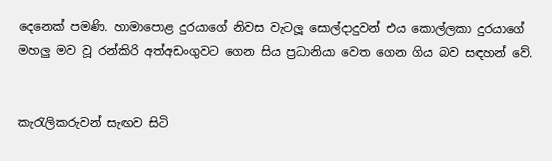දෙනෙක් පමණි. හාමාපොළ දුරයාගේ නිවස වැටලූ සොල්දාදුවන් එය කොල්ලකා දුරයාගේ මහලු මව වූ රන්කිරි අත්අඩංගුවට ගෙන සිය ප්‍රධානියා වෙත ගෙන ගිය බව සඳහන් වේ.


කැරැලිකරුවන් සැඟව සිටි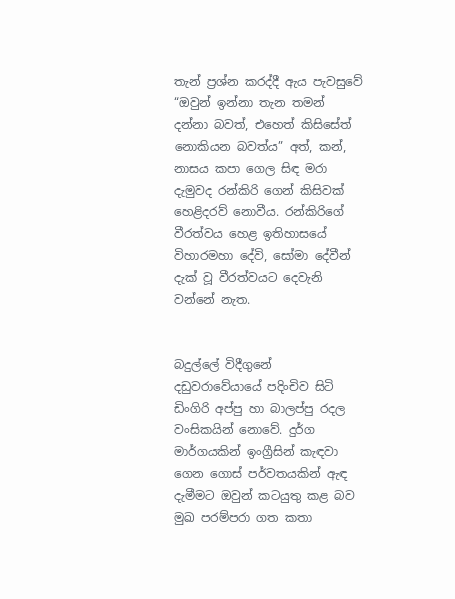තැන් ප්‍රශ්න කරද්දී ඇය පැවසුවේ “ඔවුන් ඉන්නා තැන තමන් දන්නා බවත්, එහෙත් කිසිසේත් නොකියන බවත්ය” අත්, කන්, නාසය කපා ගෙල සිඳ මරා දැමුවද රන්කිරි ගෙන් කිසිවක් හෙළිදරව් නොවීය. රන්කිරිගේ වීරත්වය හෙළ ඉතිහාසයේ විහාරමහා දේවි, සෝමා දේවීන් දැක් වූ වීරත්වයට දෙවැනි වන්නේ නැත.


බදුල්ලේ විදීගුනේ දඩුවරාවේයායේ පදිංචිව සිටි ඩිංගිරි අප්පු හා බාලප්පු රදල වංසිකයින් නොවේ. දුර්ග මාර්ගයකින් ඉංග්‍රීසින් කැඳවා ගෙන ගොස් පර්වතයකින් ඇඳ දැමීමට ඔවුන් කටයුතු කළ බව මුඛ පරම්පරා ගත කතා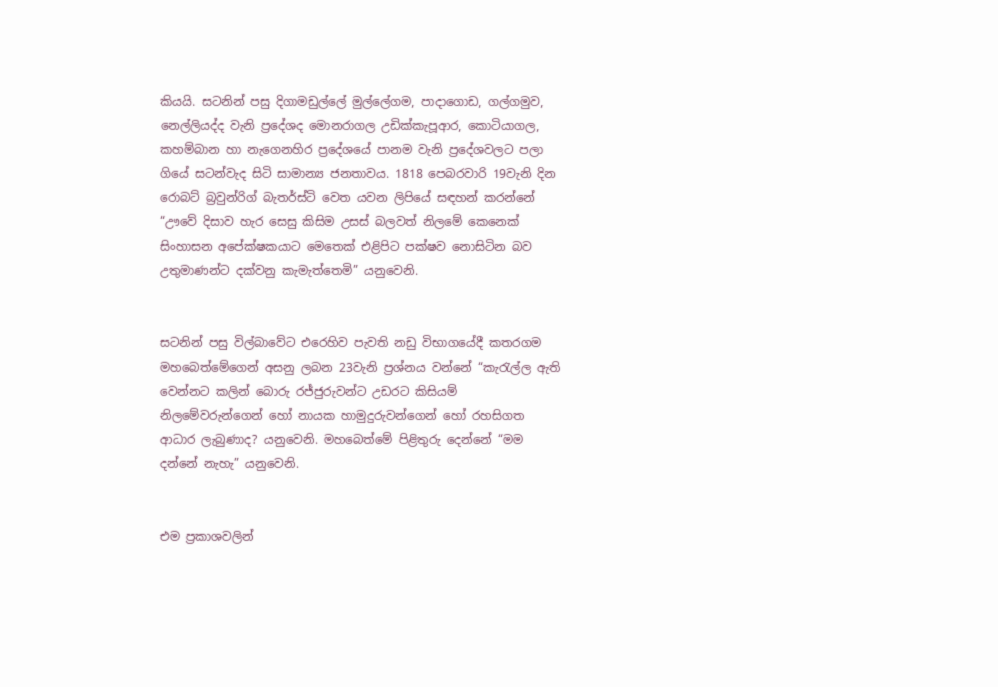කියයි. සටනින් පසු දිගාමඩුල්ලේ මුල්ලේගම, පාදාගොඩ, ගල්ගමුව, නෙල්ලියද්ද වැනි ප්‍රදේශද මොනරාගල උඩික්කැපූආර, කොටියාගල, කහම්බාන හා නැගෙනහිර ප්‍රදේශයේ පානම වැනි ප්‍රදේශවලට පලා ගියේ සටන්වැද සිටි සාමාන්‍ය ජනතාවය. 1818 පෙබරවාරි 19වැනි දින රොබට් බ්‍රවුන්රිග් බැතර්ස්ටි වෙත යවන ලිපියේ සඳහන් කරන්නේ “ඌවේ දිසාව හැර සෙසු කිසිම උසස් බලවත් නිලමේ කෙනෙක් සිංහාසන අපේක්ෂකයාට මෙතෙක් එළිපිට පක්ෂව නොසිටින බව උතුමාණන්ට දක්වනු කැමැත්තෙමි” යනුවෙනි.


සටනින් පසු විල්බාවේට එරෙහිව පැවති නඩු විභාගයේදී කතරගම මහබෙත්මේගෙන් අසනු ලබන 23වැනි ප්‍රශ්නය වන්නේ “කැරැල්ල ඇති වෙන්නට කලින් බොරු රජ්ජුරුවන්ට උඩරට කිසියම් නිලමේවරුන්ගෙන් හෝ නායක හාමුදුරුවන්ගෙන් හෝ රහසිගත ආධාර ලැබුණාද? යනුවෙනි. මහබෙත්මේ පිළිතුරු දෙන්නේ “මම දන්නේ නැහැ” යනුවෙනි.


එම ප්‍රකාශවලින්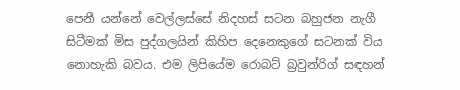පෙනී යන්නේ වෙල්ලස්සේ නිදහස් සටන බහුජන නැගී සිටීමක් මිස පුද්ගලයින් කිහිප දෙනෙකුගේ සටනක් විය නොහැකි බවය. එම ලිපියේම රොබට් බ්‍රවුන්රිග් සඳහන්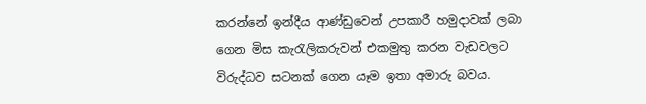කරන්නේ ඉන්දීය ආණ්ඩුවෙන් උපකාරී හමුදාවක් ලබා ගෙන මිස කැරැලිකරුවන් එකමුතු කරන වැඩවලට විරුද්ධව සටනක් ගෙන යෑම ඉතා අමාරු බවය.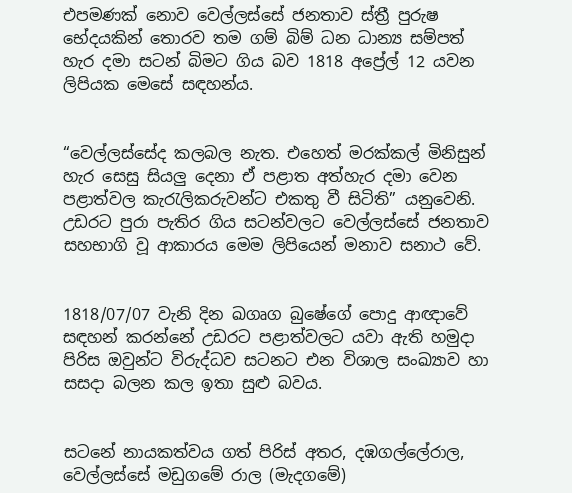එපමණක් නොව වෙල්ලස්සේ ජනතාව ස්ත්‍රී පුරුෂ භේදයකින් තොරව තම ගම් බිම් ධන ධාන්‍ය සම්පත් හැර දමා සටන් බිමට ගිය බව 1818 අප්‍රේල් 12 යවන ලිපියක මෙසේ සඳහන්ය.


“වෙල්ලස්සේද කලබල නැත. එහෙත් මරක්කල් මිනිසුන් හැර සෙසු සියලු දෙනා ඒ පළාත අත්හැර දමා වෙන පළාත්වල කැරැලිකරුවන්ට එකතු වී සිටිති” යනුවෙනි. උඩරට පුරා පැතිර ගිය සටන්වලට වෙල්ලස්සේ ජනතාව සහභාගි වූ ආකාරය මෙම ලිපියෙන් මනාව සනාථ වේ.


1818/07/07 වැනි දින ඛගෘග බුෂේගේ පොදු ආඥාවේ සඳහන් කරන්නේ උඩරට පළාත්වලට යවා ඇති හමුදා පිරිස ඔවුන්ට විරුද්ධව සටනට එන විශාල සංඛ්‍යාව හා සසදා බලන කල ඉතා සුළු බවය.


සටනේ නායකත්වය ගත් පිරිස් අතර, දඹගල්ලේරාල, වෙල්ලස්සේ මඩුගමේ රාල (මැදගමේ)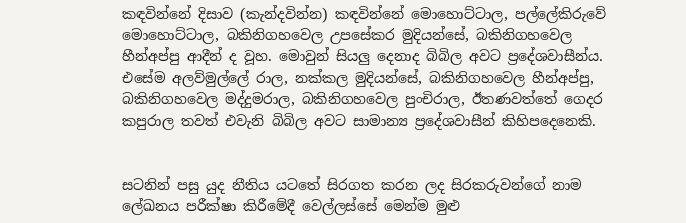කඳවින්නේ දිසාව (කැන්දවින්න) කඳවින්නේ මොහොට්ටාල, පල්ලේකිරුවේ මොහොට්ටාල, බකිනිගහවෙල උපසේකර මුදියන්සේ, බකිනිගහවෙල හීන්අප්පු ආදීන් ද වූහ. මොවුන් සියලු දෙනාද බිබිල අවට ප්‍රදේශවාසීන්ය. එසේම අලව්මුල්ලේ රාල, නක්කල මුදියන්සේ, බකිනිගහවෙල හීන්අප්පු, බකිනිගහවෙල මද්දුමරාල, බකිනිගහවෙල පුංචිරාල, ඊතණවත්තේ ගෙදර කපුරාල තවත් එවැනි බිබිල අවට සාමාන්‍ය ප්‍රදේශවාසීන් කිහිපදෙනෙකි.


සටනින් පසු යුද නීතිය යටතේ සිරගත කරන ලද සිරකරුවන්ගේ නාම ලේඛනය පරීක්ෂා කිරීමේදී වෙල්ලස්සේ මෙන්ම මුළු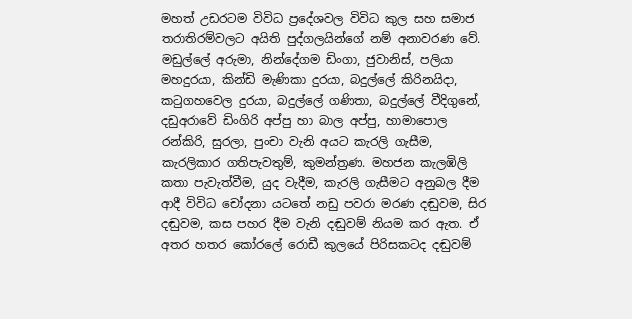මහත් උඩරටම විවිධ ප්‍රදේශවල විවිධ කුල සහ සමාජ තරාතිරම්වලට අයිති පුද්ගලයින්ගේ නම් අනාවරණ වේ. මඩුල්ලේ අරුමා, නින්දේගම ඩිංගා, ජුවානිස්, පලියා මහදුරයා, කින්ඩි මැණිකා දුරයා, බදුල්ලේ කිරිනයිදා, කටුගහවෙල දුරයා, බදුල්ලේ ගණිතා, බදුල්ලේ වීදිගුනේ, දඩුඅරාවේ ඩිංගිරි අප්පු හා බාල අප්පු, හාමාපොල රන්කිරි, සුරලා, පුංචා වැනි අයට කැරලි ගැසීම, කැරලිකාර ගතිපැවතුම්, කුමන්ත්‍රණ. මහජන කැලඹිලි කතා පැවැත්වීම, යුද වැදීම, කැරලි ගැසීමට අනුබල දීම ආදී විවිධ චෝදනා යටතේ නඩු පවරා මරණ දඬුවම, සිර දඬුවම, කස පහර දීම වැනි දඬුවම් නියම කර ඇත. ඒ අතර හතර කෝරලේ රොඩී කුලයේ පිරිසකටද දඬුවම්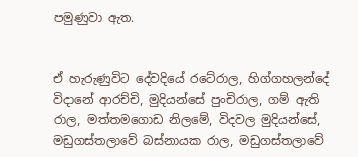පමුණුවා ඇත.


ඒ හැරුණුවිට දේවදියේ රටේරාල, හිග්ගහලන්දේ විදානේ ආරච්චි, මුදියන්සේ පුංචිරාල, ගම් ඇති රාල, මත්තමගොඩ නිලමේ, විදවල මුදියන්සේ, මඩුගස්තලාවේ බස්නායක රාල, මඩුගස්තලාවේ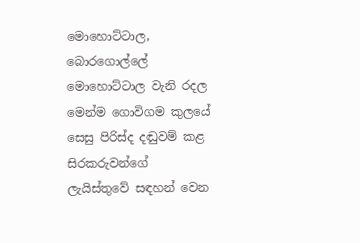මොහොට්ටාල, බොරගොල්ලේ මොහොට්ටාල වැනි රදල මෙන්ම ගොවිගම කුලයේ සෙසු පිරිස්ද දඬුවම් කළ සිරකරුවන්ගේ ලැයිස්තුවේ සඳහන් වෙන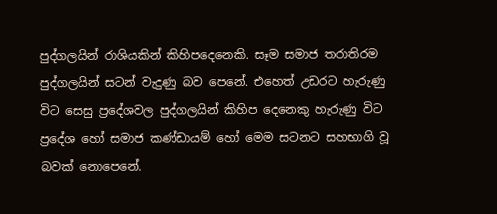පුද්ගලයින් රාශියකින් කිහිපදෙනෙකි. සෑම සමාජ තරාතිරම පුද්ගලයින් සටන් වැදුණු බව පෙනේ. එහෙත් උඩරට හැරුණු විට සෙසු ප්‍රදේශවල පුද්ගලයින් කිහිප දෙනෙකු හැරුණු විට ප්‍රදේශ හෝ සමාජ කණ්ඩායම් හෝ මෙම සටනට සහභාගි වූ බවක් නොපෙනේ.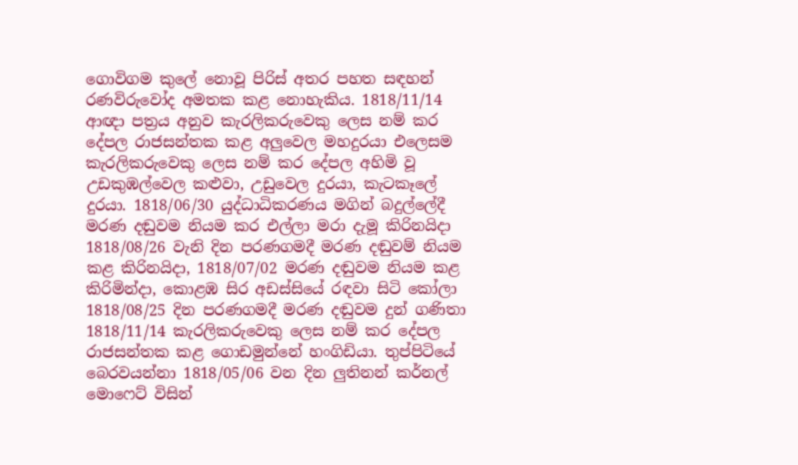ගොවිගම කුලේ නොවූ පිරිස් අතර පහත සඳහන් රණවිරුවෝද අමතක කළ නොහැකිය. 1818/11/14 ආඥා පත්‍රය අනුව කැරලිකරුවෙකු ලෙස නම් කර දේපල රාජසන්තක කළ අලුවෙල මහදුරයා එලෙසම කැරලිකරුවෙකු ලෙස නම් කර දේපල අහිමි වූ උඩකුඹල්වෙල කළුවා, උඩුවෙල දුරයා, කැටකෑලේ දුරයා. 1818/06/30 යුද්ධාධිකරණය මගින් බදුල්ලේදී මරණ දඬුවම නියම කර එල්ලා මරා දැමූ කිරිනයිදා 1818/08/26 වැනි දින පරණගමදී මරණ දඬුවම් නියම කළ කිරිනයිදා, 1818/07/02 මරණ දඬුවම නියම කළ කිරිමින්දා, කොළඹ සිර අඩස්සියේ රඳවා සිටි කෝලා 1818/08/25 දින පරණගමදී මරණ දඬුවම දුන් ගණිතා 1818/11/14 කැරලිකරුවෙකු ලෙස නම් කර දේපල රාජසන්තක කළ ගොඩමුන්නේ හංගිඩියා. තුප්පිටියේ බෙරවයන්නා 1818/05/06 වන දින ලුතිනන් කර්නල් මොෆෙට් විසින්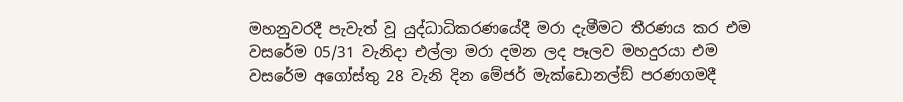මහනුවරදී පැවැත් වූ යුද්ධාධිකරණයේදී මරා දැමීමට තීරණය කර එම වසරේම 05/31 වැනිදා එල්ලා මරා දමන ලද පෑලව මහදුරයා එම වසරේම අගෝස්තු 28 වැනි දින මේජර් මැක්ඩොනල්ඞ් පරණගමදී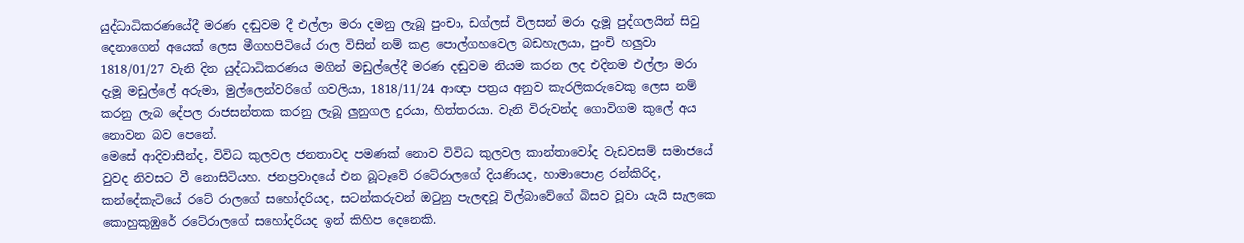යුද්ධාධිකරණයේදී මරණ දඬුවම දී එල්ලා මරා දමනු ලැබූ පුංචා, ඩග්ලස් විලසන් මරා දැමූ පුද්ගලයින් සිවු දෙනාගෙන් අයෙක් ලෙස මීගහපිටියේ රාල විසින් නම් කළ පොල්ගහවෙල බඩහැලයා, පුංචි හලුවා 1818/01/27 වැනි දින යුද්ධාධිකරණය මගින් මඩුල්ලේදී මරණ දඬුවම නියම කරන ලද එදිනම එල්ලා මරා දැමූ මඩුල්ලේ අරුමා, මුල්ලෙන්වරිගේ ගවලියා, 1818/11/24 ආඥා පත්‍රය අනුව කැරලිකරුවෙකු ලෙස නම් කරනු ලැබ දේපල රාජසන්තක කරනු ලැබූ ලුනුගල දුරයා, හිත්තරයා. වැනි විරුවන්ද ගොවිගම කුලේ අය නොවන බව පෙනේ.
මෙසේ ආදිවාසීන්ද, විවිධ කුලවල ජනතාවද පමණක් නොව විවිධ කුලවල කාන්තාවෝද වැඩවසම් සමාජයේ වුවද නිවසට වී නොසිටියහ. ජනප්‍රවාදයේ එන බූටෑවේ රටේරාලගේ දියණියද, හාමාපොළ රන්කිරිද, කන්දේකැටියේ රටේ රාලගේ සහෝදරියද, සටන්කරුවන් ඔටුනු පැලඳවූ විල්බාවේගේ බිසව වූවා යැයි සැලකෙ කොහුකුඹුරේ රටේරාලගේ සහෝදරියද ඉන් කිහිප දෙනෙකි.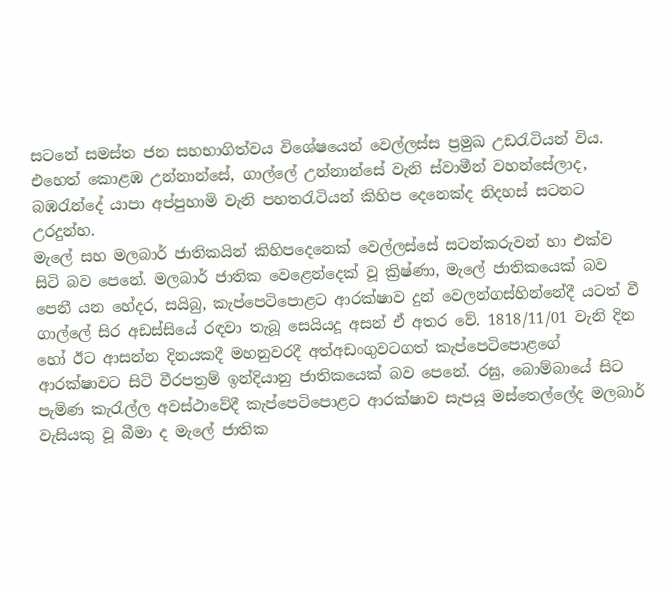සටනේ සමස්ත ජන සහභාගිත්වය විශේෂයෙන් වෙල්ලස්ස ප්‍රමුඛ උඩරැටියන් විය. එහෙත් කොළඹ උන්නාන්සේ, ගාල්ලේ උන්නාන්සේ වැනි ස්වාමීන් වහන්සේලාද, බඹරැන්දේ යාපා අප්පුහාමි වැනි පහතරැටියන් කිහිප දෙනෙක්ද නිදහස් සටනට උරදුන්හ.
මැලේ සහ මලබාර් ජාතිකයින් කිහිපදෙනෙක් වෙල්ලස්සේ සටන්කරුවන් හා එක්ව සිටි බව පෙනේ. මලබාර් ජාතික වෙළෙන්දෙක් වූ ක්‍රිෂ්ණා, මැලේ ජාතිකයෙක් බව පෙනී යන හේදර, සයිබු, කැප්පෙටිපොළට ආරක්ෂාව දුන් වෙලන්ගස්හින්නේදී යටත් වී ගාල්ලේ සිර අඩස්සියේ රඳවා තැබූ සෙයියදූ අසන් ඒ අතර වේ. 1818/11/01 වැනි දින හෝ ඊට ආසන්න දිනයකදී මහනුවරදී අත්අඩංගුවටගත් කැප්පෙටිපොළගේ ආරක්ෂාවට සිටි වීරපත්‍රම් ඉන්දියානු ජාතිකයෙක් බව පෙනේ. රඝු, බොම්බායේ සිට පැමිණ කැරැල්ල අවස්ථාවේදී කැප්පෙටිපොළට ආරක්ෂාව සැපයූ මස්තෙල්ලේද මලබාර් වැසියකු වූ බීමා ද මැලේ ජාතික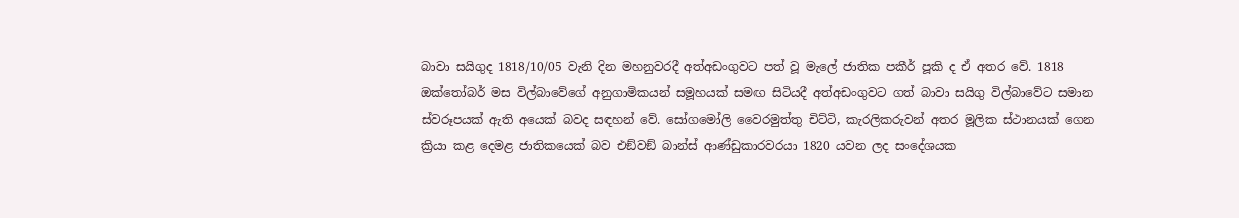බාවා සයිගුද 1818/10/05 වැනි දින මහනුවරදී අත්අඩංගුවට පත් වූ මැලේ ජාතික පකීර් පූකි ද ඒ අතර වේ. 1818 ඔක්තෝබර් මස විල්බාවේගේ අනුගාමිකයන් සමූහයක් සමඟ සිටියදී අත්අඩංගුවට ගත් බාවා සයිගු විල්බාවේට සමාන ස්වරූපයක් ඇති අයෙක් බවද සඳහන් වේ. සෝගමෝලි වෛරමුත්තු චිට්ටි, කැරලිකරුවන් අතර මූලික ස්ථානයක් ගෙන ක්‍රියා කළ දෙමළ ජාතිකයෙක් බව එඞ්වඞ් බාන්ස් ආණ්ඩුකාරවරයා 1820 යවන ලද සංදේශයක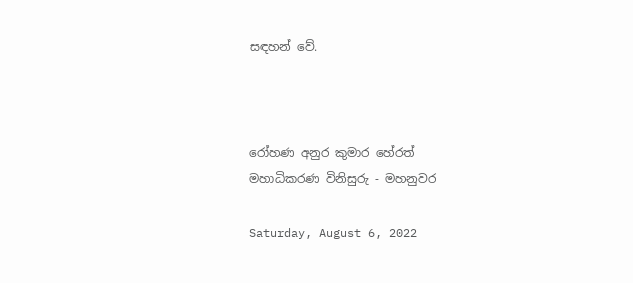සඳහන් වේ.



රෝහණ අනුර කුමාර හේරත්
මහාධිකරණ විනිසුරු - මහනුවර

Saturday, August 6, 2022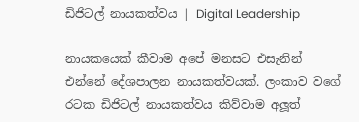ඩිජිටල් නායකත්වය | Digital Leadership

නායකයෙක් කීවාම අපේ මනසට එසැනින් එන්නේ දේශපාලන නායකත්වයක්. ලංකාව වගේ රටක ඩිජිටල් නායකත්වය කිව්වාම අලූත්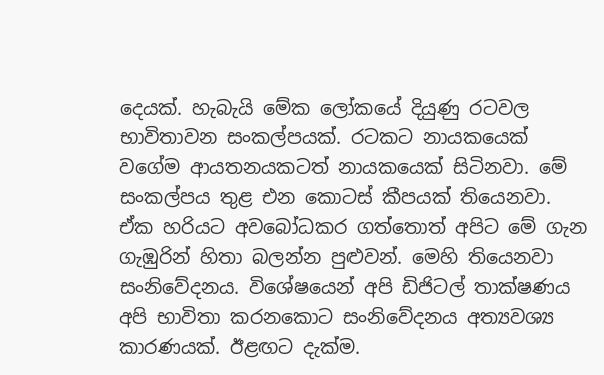දෙයක්. හැබැයි මේක ලෝකයේ දියුණු රටවල භාවිතාවන සංකල්පයක්. රටකට නායකයෙක් වගේම ආයතනයකටත් නායකයෙක් සිටිනවා. මේ සංකල්පය තුළ එන කොටස් කීපයක් තියෙනවා. ඒක හරියට අවබෝධකර ගත්තොත් අපිට මේ ගැන ගැඹුරින් හිතා බලන්න පුළුවන්. මෙහි තියෙනවා සංනිවේදනය. විශේෂයෙන් අපි ඩිජිටල් තාක්ෂණය අපි භාවිතා කරනකොට සංනිවේදනය අත්‍යවශ්‍ය කාරණයක්. ඊළඟට දැක්ම.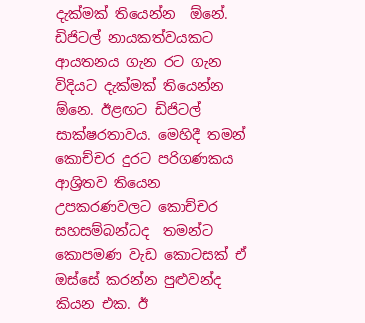දැක්මක් තියෙන්න  ඕනේ. ඩිජිටල් නායකත්වයකට ආයතනය ගැන රට ගැන විදියට දැක්මක් තියෙන්න  ඕනෙ. ඊළඟට ඩිජිටල් සාක්ෂරතාවය. මෙහිදී තමන් කොච්චර දුරට පරිගණකය ආශ්‍රිතව තියෙන උපකරණවලට කොච්චර සහසම්බන්ධද  තමන්ට කොපමණ වැඩ කොටසක් ඒ ඔස්සේ කරන්න පුළුවන්ද කියන එක. ඊ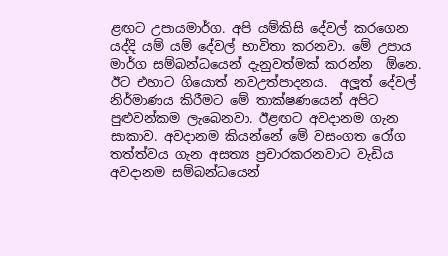ළඟට උපායමාර්ග. අපි යම්කිසි දේවල් කරගෙන යද්දි යම් යම් දේවල් භාවිතා කරනවා. මේ උපාය මාර්ග සම්බන්ධයෙන් දැනුවත්මක් කරන්න  ඕනෙ. ඊට එහාට ගියොත් නවඋත්පාදනය.  අලූත් දේවල් නිර්මාණය කිරීමට මේ තාක්ෂණයෙන් අපිට පුළුවන්කම ලැබෙනවා. ඊළඟට අවදානම ගැන සාකාව. අවදානම කියන්නේ මේ වසංගත රෝග තත්ත්වය ගැන අසත්‍ය ප්‍රචාරකරනවාට වැඩිය අවදානම සම්බන්ධයෙන්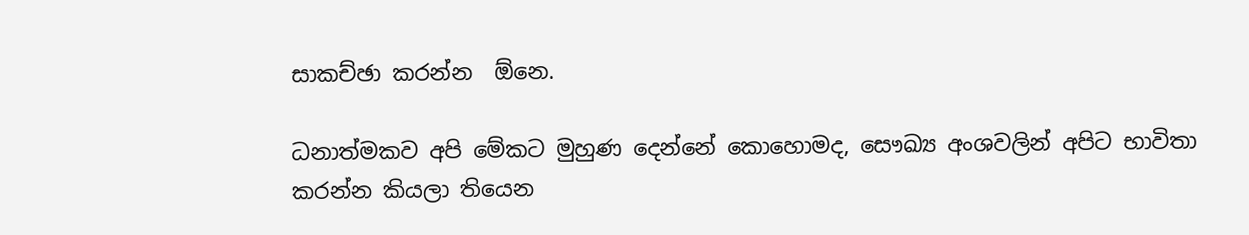සාකච්ඡා කරන්න  ඕනෙ.

ධනාත්මකව අපි මේකට මුහුණ දෙන්නේ කොහොමද, සෞඛ්‍ය අංශවලින් අපිට භාවිතා කරන්න කියලා තියෙන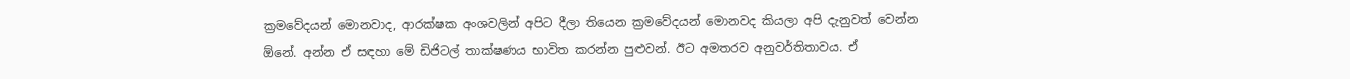ක්‍රමවේදයන් මොනවාද, ආරක්ෂක අංශවලින් අපිට දීලා තියෙන ක්‍රමවේදයන් මොනවද කියලා අපි දැනුවත් වෙන්න  ඕනේ. අන්න ඒ සඳහා මේ ඩිජිටල් තාක්ෂණය භාවිත කරන්න පුළුවන්. ඊට අමතරව අනුවර්තිතාවය. ඒ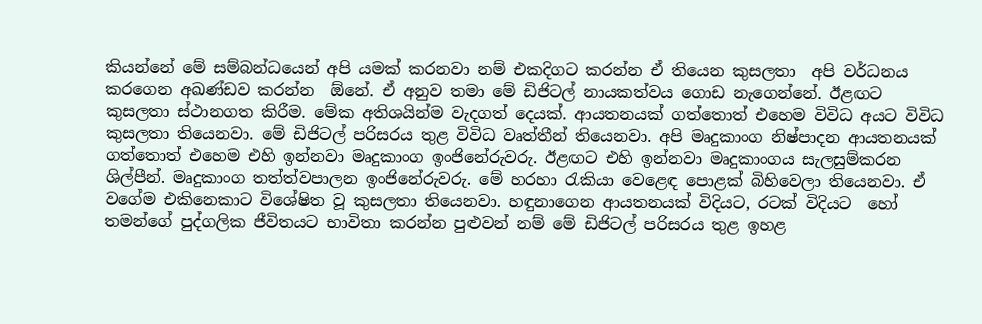කියන්නේ මේ සම්බන්ධයෙන් අපි යමක් කරනවා නම් එකදිගට කරන්න ඒ තියෙන කුසලතා  අපි වර්ධනය කරගෙන අඛණ්ඩව කරන්න  ඕනේ. ඒ අනුව තමා මේ ඩිජිටල් නායකත්වය ගොඩ නැගෙන්නේ. ඊළඟට  කුසලතා ස්ථානගත කිරීම. මේක අතිශයින්ම වැදගත් දෙයක්. ආයතනයක් ගත්තොත් එහෙම විවිධ අයට විවිධ කුසලතා තියෙනවා. මේ ඩිජිටල් පරිසරය තුළ විවිධ වෘත්තීන් තියෙනවා. අපි මෘදුකාංග නිෂ්පාදන ආයතනයක් ගත්තොත් එහෙම එහි ඉන්නවා මෘදුකාංග ඉංජිනේරුවරු. ඊළඟට එහි ඉන්නවා මෘදුකාංගය සැලසුම්කරන ශිල්පීන්. මෘදුකාංග තත්ත්වපාලන ඉංජිනේරුවරු. මේ හරහා රැකියා වෙළෙඳ පොළක් බිහිවෙලා තියෙනවා. ඒ වගේම එකිනෙකාට විශේෂිත වූ කුසලතා තියෙනවා. හඳුනාගෙන ආයතනයක් විදියට, රටක් විදියට  හෝ තමන්ගේ පුද්ගලික ජීවිතයට භාවිතා කරන්න පුළුවන් නම් මේ ඩිජිටල් පරිසරය තුළ ඉහළ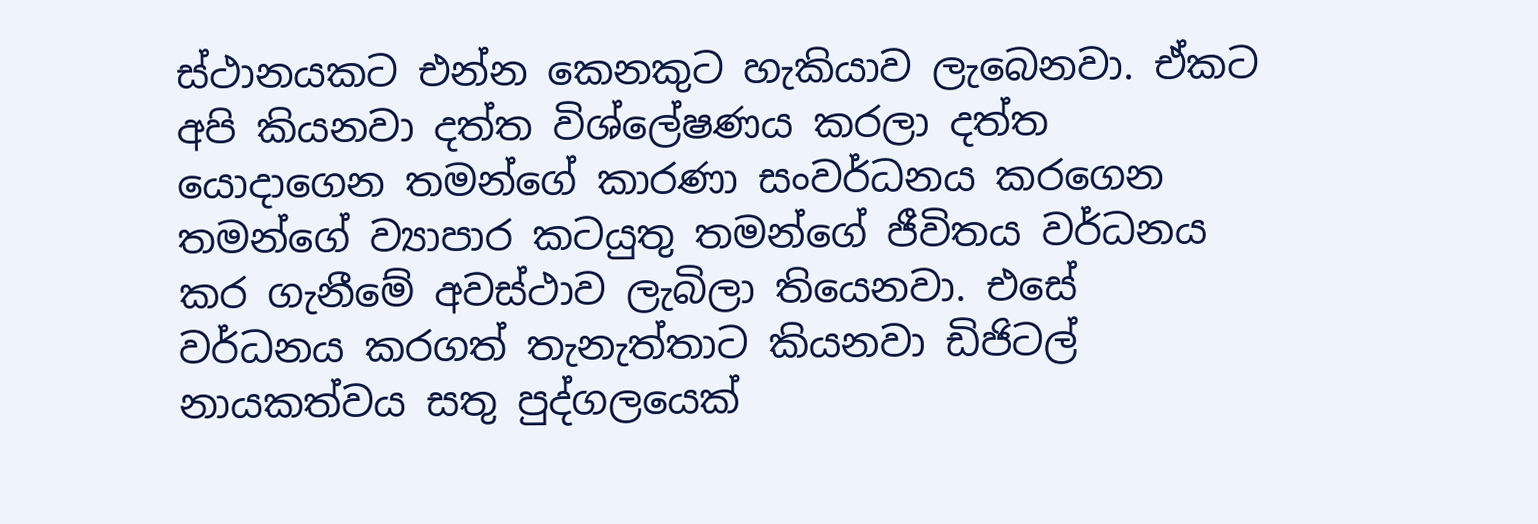ස්ථානයකට එන්න කෙනකුට හැකියාව ලැබෙනවා. ඒකට අපි කියනවා දත්ත විශ්ලේෂණය කරලා දත්ත යොදාගෙන තමන්ගේ කාරණා සංවර්ධනය කරගෙන තමන්ගේ ව්‍යාපාර කටයුතු තමන්ගේ ජීවිතය වර්ධනය කර ගැනීමේ අවස්ථාව ලැබිලා තියෙනවා. එසේ  වර්ධනය කරගත් තැනැත්තාට කියනවා ඩිජිටල් නායකත්වය සතු පුද්ගලයෙක්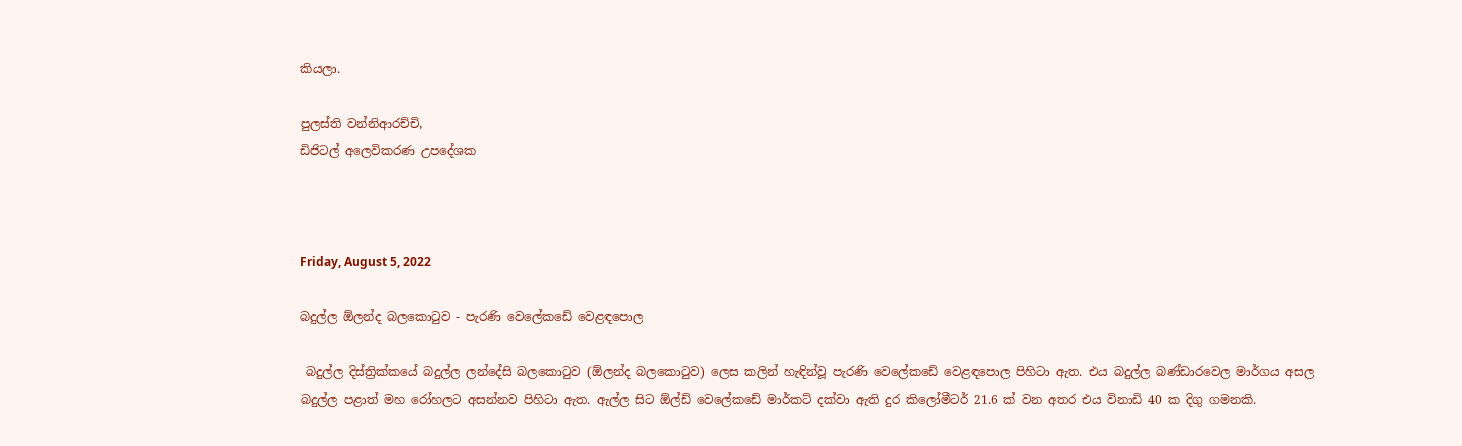කියලා.

පුලස්ති වන්නිආරච්චි,
ඩිජිටල් අලෙවිකරණ උපදේශක



Friday, August 5, 2022

බදුල්ල ඕලන්ද බලකොටුව - පැරණි වෙලේකඩේ වෙළඳපොල

 බදුල්ල දිස්ත්‍රික්කයේ බදුල්ල ලන්දේසි බලකොටුව (ඕලන්ද බලකොටුව) ලෙස කලින් හැඳින්වූ පැරණි වෙලේකඩේ වෙළඳපොල පිහිටා ඇත. එය බදුල්ල බණ්ඩාරවෙල මාර්ගය අසල බදුල්ල පළාත් මහ රෝහලට අසන්නව පිහිටා ඇත. ඇල්ල සිට ඕල්ඩ් වෙලේකඩේ මාර්කට් දක්වා ඇති දුර කිලෝමීටර් 21.6 ක් වන අතර එය විනාඩි 40 ක දිගු ගමනකි.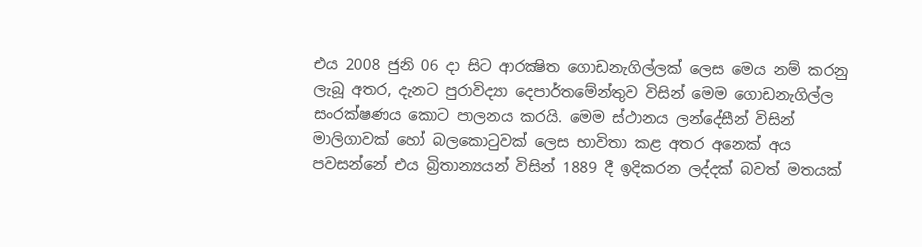එය 2008 ජුනි 06 දා සිට ආරක්‍ෂිත ගොඩනැගිල්ලක් ලෙස මෙය නම් කරනු ලැබූ අතර, දැනට පුරාවිද්‍යා දෙපාර්තමේන්තුව විසින් මෙම ගොඩනැගිල්ල සංරක්ෂණය කොට පාලනය කරයි. මෙම ස්ථානය ලන්දේසීන් විසින් මාලිගාවක් හෝ බලකොටුවක් ලෙස භාවිතා කළ අතර අනෙක් අය පවසන්නේ එය බ්‍රිතාන්‍යයන් විසින් 1889 දී ඉදිකරන ලද්දක් බ‍වත් මතයක්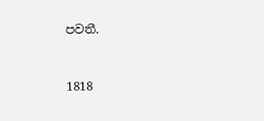පවතී.


1818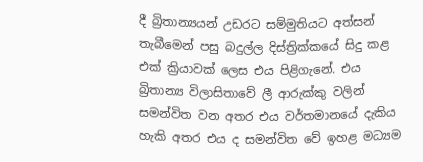දී බ්‍රිතාන්‍යයන් උඩරට සම්මුතියට අත්සන් තැබීමෙන් පසු බදුල්ල දිස්ත්‍රික්කයේ සිදු කළ එක් ක්‍රියාවක් ලෙස එය පිළිගැනේ. එය බ්‍රිතාන්‍ය විලාසිතාවේ ලී ආරුක්කු වලින් සමන්විත වන අතර එය වර්තමානයේ දැකිය හැකි අතර එය ද සමන්විත වේ ඉහළ මධ්‍යම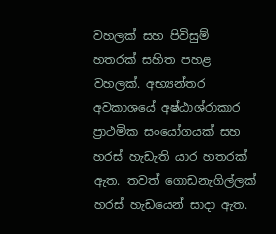වහලක් සහ පිවිසුම් හතරක් සහිත පහළ වහලක්. අභ්‍යන්තර අවකාශයේ අෂ්ඨාශ්රාකාර ප්‍රාථමික සංයෝගයක් සහ හරස් හැඩැති යාර හතරක් ඇත. තවත් ගොඩනැගිල්ලක් හරස් හැඩයෙන් සාදා ඇත.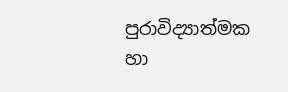පුරාවිද්‍යාත්මක හා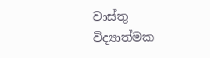වාස්තු විද්‍යාත්මක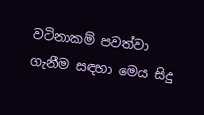වටිනාකම් පවත්වා ගැනීම සඳහා මෙය සිදු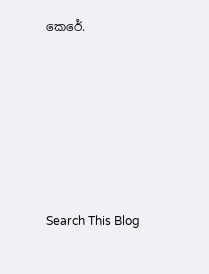කෙරේ.






Search This Blog